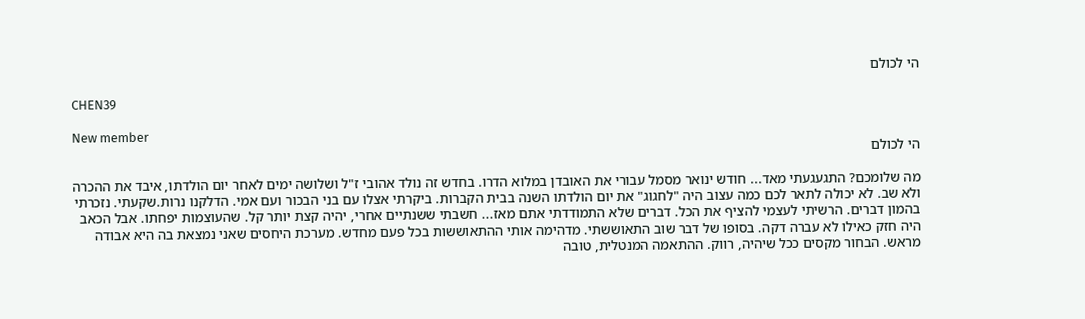הי לכולם

CHEN39

New member
הי לכולם

מה שלומכם? התגעגעתי מאד... חודש ינואר מסמל עבורי את האובדן במלוא הדרו. בחדש זה נולד אהובי ז"ל ושלושה ימים לאחר יום הולדתו, איבד את ההכרה ולא שב. לא יכולה לתאר לכם כמה עצוב היה "לחגוג" את יום הולדתו השנה בבית הקברות. ביקרתי אצלו עם בני הבכור ועם אמי. הדלקנו נרות.שקעתי. נזכרתי בהמון דברים. הרשיתי לעצמי להציף את הכל. דברים שלא התמודדתי אתם מאז... חשבתי ששנתיים אחרי, יהיה קצת יותר קל. שהעוצמות יפחתו. אבל הכאב היה חזק כאילו לא עברה דקה. בסופו של דבר שוב התאוששתי. מדהימה אותי ההתאוששות בכל פעם מחדש. מערכת היחסים שאני נמצאת בה היא אבודה מראש. הבחור מקסים ככל שיהיה, רווק. ההתאמה המנטלית, טובה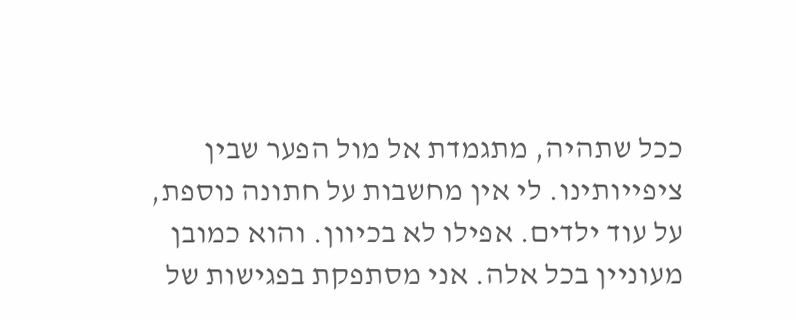ככל שתהיה, מתגמדת אל מול הפער שבין ציפייותינו. לי אין מחשבות על חתונה נוספת, על עוד ילדים. אפילו לא בכיוון. והוא כמובן מעוניין בכל אלה. אני מסתפקת בפגישות של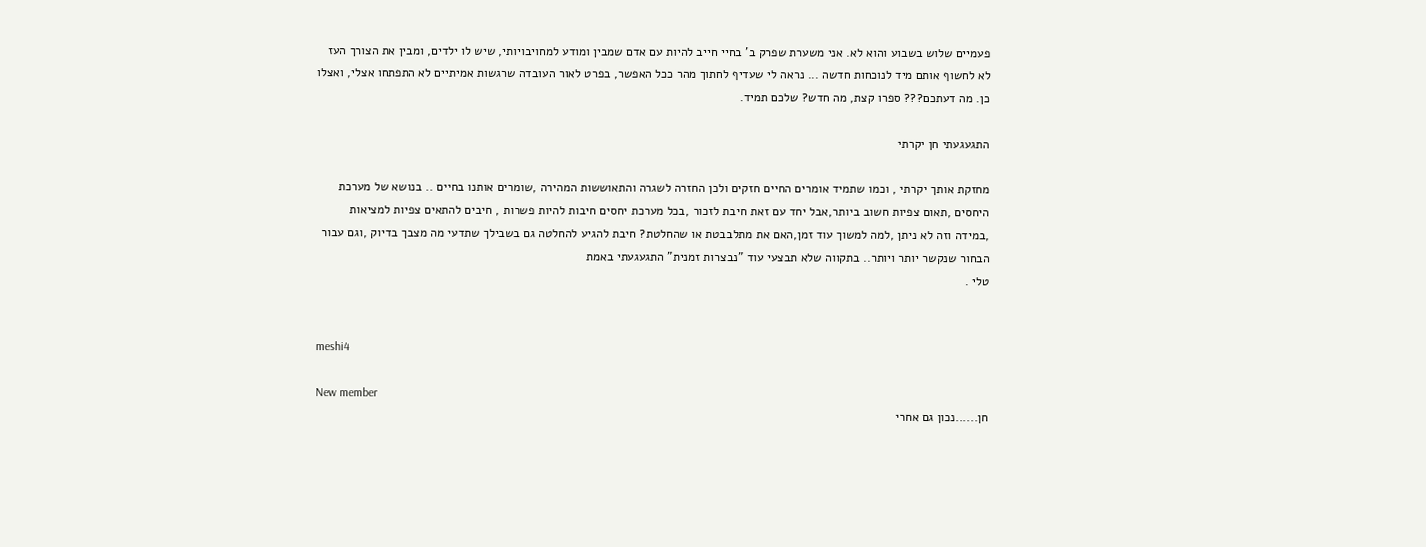פעמיים שלוש בשבוע והוא לא. אני משערת שפרק ב' בחיי חייב להיות עם אדם שמבין ומודע למחויבויותי, שיש לו ילדים, ומבין את הצורך העז לא לחשוף אותם מיד לנוכחות חדשה ... נראה לי שעדיף לחתוך מהר ככל האפשר, בפרט לאור העובדה שרגשות אמיתיים לא התפתחו אצלי, ואצלו כן. מה דעתכם??? ספרו קצת, מה חדש? שלכם תמיד.

התגעגעתי חן יקרתי

מחזקת אותך יקרתי , וכמו שתמיד אומרים החיים חזקים ולכן החזרה לשגרה והתאוששות המהירה ,שומרים אותנו בחיים .. בנושא של מערכת היחסים ,תאום צפיות חשוב ביותר,אבל יחד עם זאת חיבת לזכור ,בכל מערכת יחסים חיבות להיות פשרות , חיבים להתאים צפיות למציאות ,במידה וזה לא ניתן ,למה למשוך עוד זמן,האם את מתלבבטת או שהחלטת? חיבת להגיע להחלטה גם בשבילך שתדעי מה מצבך בדיוק ,וגם עבור הבחור שנקשר יותר ויותר.. בתקווה שלא תבצעי עוד "נבצרות זמנית" התגעגעתי באמת
טלי .


meshi4

New member
חן......נכון גם אחרי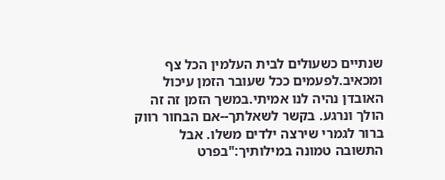שנתיים כשעולים לבית העלמין הכל צף ומכאיב.לפעמים ככל שעובר הזמן עיכול האובדן נהיה לנו אמיתי.במשך הזמן זה זה הולך ונרגע. בקשר לשאלתך--אם הבחור רווק ברור לגמרי שירצה ילדים משלו. אבל התשובה טמונה במילותיך:"בפרט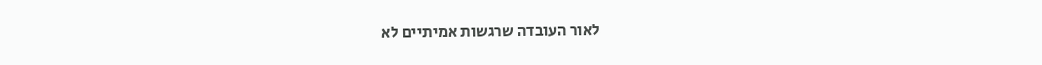לאור העובדה שרגשות אמיתיים לא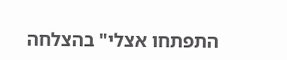התפתחו אצלי" בהצלחה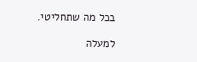בכל מה שתחליטי.

למעלה